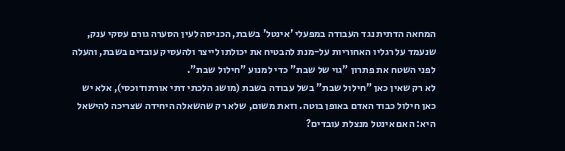המחאה הדתית נגד העבודה במפעלי 'אינטל' בשבת, הכניסה לעין הסערה גורם עסקי ענק, שנעמד על רגליו האחוריות על-מנת להבטיח את יכולתו לייצר ולהעסיק עובדים בשבת, והעלה לפני השטח את פתרון "גוי של שבת" כדי למנוע "חילול שבת".
לא רק שאין כאן "חילול שבת" בשל עבודה בשבת (מושג הלכתי דתי אורתודוכסי), אלא יש כאן חילול כבוד האדם באופן בוטה. וזאת משום, שלא רק שהשאלה היחידה שצריכה להישאל היא: האם אינטל מנצלת עובדים?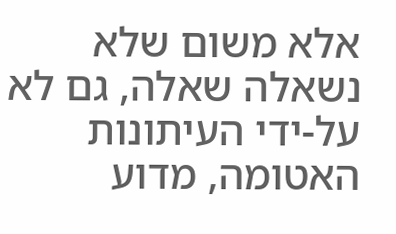אלא משום שלא נשאלה שאלה, גם לא על-ידי העיתונות האטומה, מדוע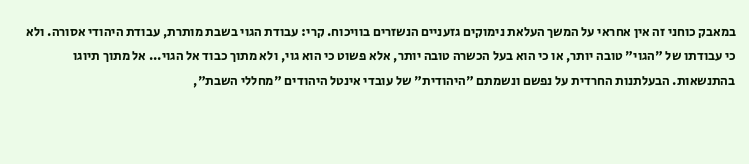במאבק כוחני זה אין אחראי על המשך העלאת נימוקים גזעניים הנשזרים בוויכוח. קרי: עבודת הגוי בשבת מותרת, עבודת היהודי אסורה. ולא כי עבודתו של "הגוי" טובה יותר, או כי הוא בעל הכשרה טובה יותר, אלא פשוט כי הוא גוי, ולא מתוך כבוד אל הגוי... אל מתוך תיוגו בהתנשאות. הבעלתנות החרדית על נפשם ונשמתם "היהודית" של עובדי אינטל היהודים "מחללי השבת",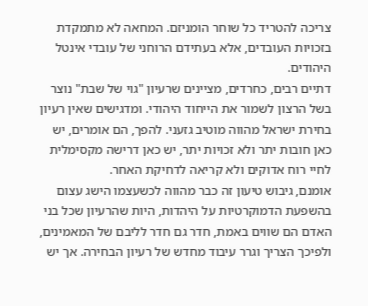צריכה להטריד כל שוחר הומניזם. המחאה לא מתמקדת בזכויות העובדים, אלא בעתידם הרוחני של עובדי אינטל היהודים.
דתיים רבים, כחרדים, מציינים שרעיון "גוי של שבת" נוצר בשל הרצון לשמור את הייחוד היהודי. ומדגישים שאין רעיון בחירת ישראל מהווה מוטיב גזעני. להפך, הם אומרים, יש כאן חובות יתר ולא זכויות יתר, יש כאן דרישה מקסימלית לחיי רוח אדוקים ולא קריאה לדחיקת האחר.
אומנם, גיבוש טיעון זה כבר מהווה לכשעצמו הישג עצום בהשפעת הדמוקרטיות על היהדות, היות שהרעיון שכל בני האדם הם שווים באמת, חדר גם חדר לליבם של המאמינים, ולפיכך הצריך וגרר עיבוד מחדש של רעיון הבחירה. אך יש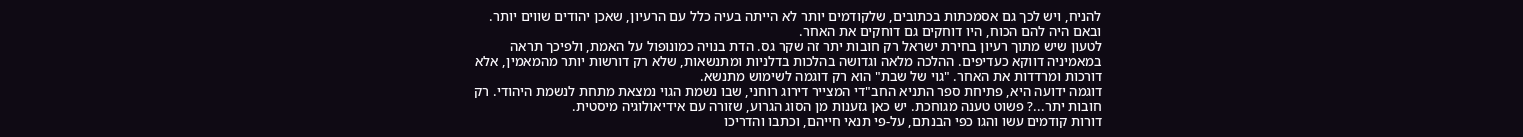להניח, ויש לכך גם אסמכתות בכתובים, שלקודמים יותר לא הייתה בעיה כלל עם הרעיון, שאכן יהודים שווים יותר. ובאם היה להם הכוח, היו דוחקים גם דוחקים את האחר.
לטעון שיש מתוך רעיון בחירת ישראל רק חובות יתר זה שקר גס. הדת בנויה כמונופול על האמת, ולפיכך תראה במאמיניה דווקא כעדיפים. ההלכה מלאה וגדושה בהלכות בדלניות ומתנשאות, שלא רק דורשות יותר מהמאמין, אלא דורכות ומרדדות את האחר. "גוי של שבת" הוא רק דוגמה לשימוש מתנשא.
דוגמה ידועה היא, פתיחת ספר התניא החב"די המצייר דירוג רוחני, שבו נשמת הגוי נמצאת מתחת לנשמת היהודי. רק חובות יתר...? פשוט טענה מגוחכת. יש כאן גזענות מן הסוג הגרוע, שזורה עם אידיאולוגיה מיסטית.
דורות קודמים עשו והגו כפי הבנתם, על-פי תנאי חייהם, וכתבו והדריכו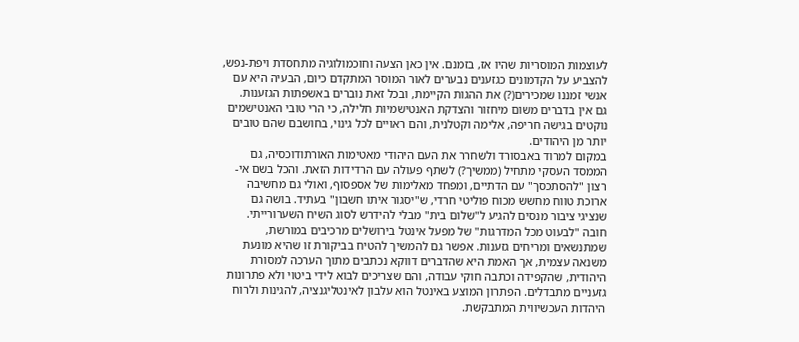לעוצמות המוסריות שהיו אז, בזמנם. אין כאן הצעה וחוכמולוגיה מתחסדת ויפת-נפש, להצביע על הקדמונים כגזענים נבערים לאור המוסר המתקדם כיום, הבעיה היא עם אנשי זמננו שמכירים(?) את ההגות הקיימת, ובכל זאת נוברים באשפתות הגזענות.
גם אין בדברים משום מיחזור והצדקת האנטישמיות חלילה, כי הרי טובי האנטישמים נוקטים בגישה חריפה, אלימה וקטלנית, והם ראויים לכל גינוי, בחושבם שהם טובים יותר מן היהודים.
במקום למרוד באבסורד ולשחרר את העם היהודי מאטימות האורתודוכסיה, גם הממסד העסקי מתחיל (ממשיך?) לשתף פעולה עם הרדידות הזאת. והכל בשם אי-רצון "להסתכסך" עם הדתיים, ומפחד מאלימות של אספסוף, ואולי גם מחשיבה ארוכת טווח מחשש מכוח פוליטי חרדי, ש"יסגור איתו חשבון" בעתיד. בושה גם שנציגי ציבור מנסים להגיע ל"שלום בית" מבלי להידרש לסוג השיח השערורייתי.
חובה "לבעוט מכל המדרגות" של מפעל אינטל בירושלים מרכיבים במורשת, שמתנשאים ומריחים גזענות. אפשר גם להמשיך להטיח בביקורת זו שהיא מונעת משנאה עצמית, אך האמת היא שהדברים דווקא נכתבים מתוך הערכה למסורת היהודית, שהקפידה וכתבה חוקי עבודה, והם שצריכים לבוא לידי ביטוי ולא פתרונות גזעניים מתבדלים. הפתרון המוצע באינטל הוא עלבון לאינטליגנציה, להגינות ולרוח היהדות העכשיווית המתבקשת.